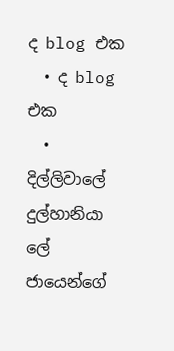ද blog එක
  • ද blog එක
  • දිල්ලිවාලේ දුල්හානියා ලේ ජායෙන්ගේ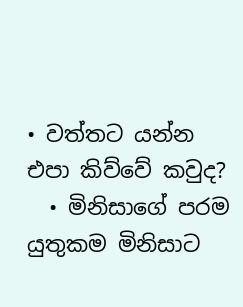• වත්තට යන්න එපා කිව්වේ කවුද?
  • මිනිසාගේ පරම යුතුකම මිනිසාට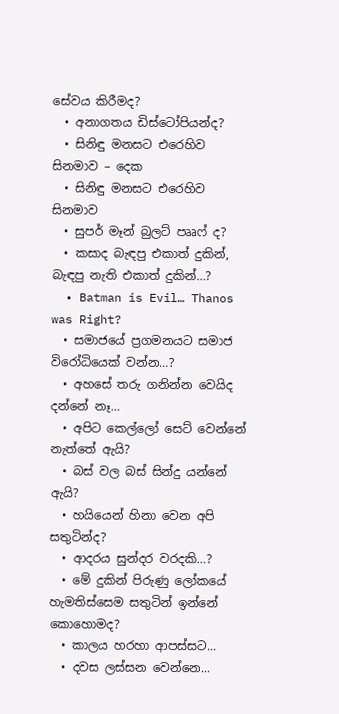සේවය කිරීමද?
  • අනාගතය ඩිස්ටෝපියන්ද?
  • සිනිඳු මනසට එරෙහිව සිනමාව – දෙක
  • සිනිඳු මනසට එරෙහිව සිනමාව
  • සුපර් මෑන් බුලට් පෲෆ් ද?
  • කසාද බැඳපු එකාත් දුකින්, බැඳපු නැති එකාත් දුකින්…?
  • Batman is Evil… Thanos was Right?
  • සමාජයේ ප්‍රගමනයට සමාජ විරෝධියෙක් වන්න…?
  • අහසේ තරු ගනින්න වෙයිද දන්නේ නෑ…
  • අපිට කෙල්ලෝ සෙට් වෙන්නේ නැත්තේ ඇයි?
  • බස් වල බස් සින්දු යන්නේ ඇයි?
  • හයියෙන් හිනා වෙන අපි සතුටින්ද?
  • ආදරය සුන්දර වරදකි…?
  • මේ දුකින් පිරුණු ලෝකයේ හැමතිස්සෙම සතුටින් ඉන්නේ කොහොමද?
  • කාලය හරහා ආපස්සට...
  • දවස ලස්සන වෙන්නෙ...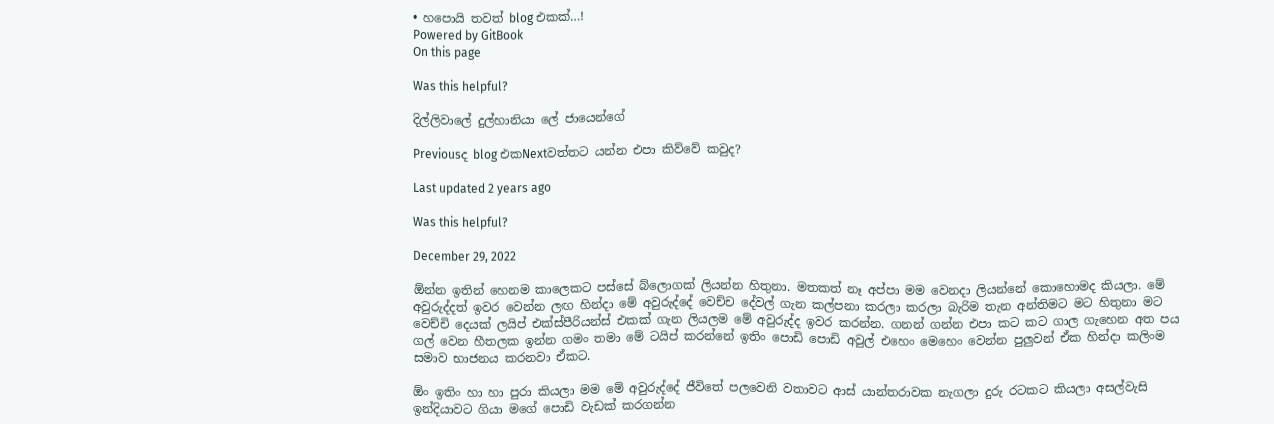• හපොයි තවත් blog එකක්…!
Powered by GitBook
On this page

Was this helpful?

දිල්ලිවාලේ දුල්හානියා ලේ ජායෙන්ගේ

Previousද blog එකNextවත්තට යන්න එපා කිව්වේ කවුද?

Last updated 2 years ago

Was this helpful?

December 29, 2022

ඕන්න ඉතින් හෙනම කාලෙකට පස්සේ බ්ලොගක් ලියන්න හිතුනා. මතකත් නෑ අප්පා මම වෙනදා ලියන්නේ කොහොමද කියලා. මේ අවුරුද්දත් ඉවර වෙන්න ලඟ හින්දා මේ අවුරුද්දේ වෙච්ච දේවල් ගැන කල්පනා කරලා කරලා බැරිම තැන අන්තිමට මට හිතුනා මට වෙච්චි දෙයක් ලයිප් එක්ස්පීරියන්ස් එකක් ගැන ලියලම මේ අවුරුද්ද ඉවර කරන්න. ගනන් ගන්න එපා කට කට ගාල ගැහෙන අත පය ගල් වෙන හීතලක ඉන්න ගමං තමා මේ ටයිප් කරන්නේ ඉතිං පොඩි පොඩි අවුල් එහෙං මෙහෙං වෙන්න පුලුවන් ඒක හින්දා කලිංම සමාව භාජනය කරනවා ඒකට.

ඕං ඉතිං හා හා පුරා කියලා මම මේ අවුරුද්දේ ජීවිතේ පලවෙනි වතාවට ආස් යාන්තරාවක නැගලා දුරු රටකට කියලා අසල්වැසි ඉන්දියාවට ගියා මගේ පොඩි වැඩක් කරගන්න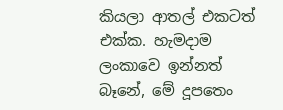කියලා ආතල් එකටත් එක්ක. හැමදාම ලංකාවෙ ඉන්නත් බෑනේ, මේ දූපතෙං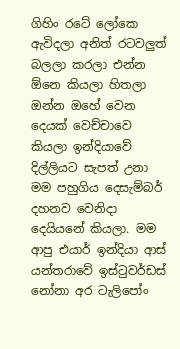ගිහිං රටේ ලෝකෙ ඇවිදලා අනිත් රටවලුත් බලලා කරලා එන්න ඕනෙ කියලා හිතලා ඔන්න ඔහේ වෙන දෙයක් වෙච්චාවෙ කියලා ඉන්දියාවේ දිල්ලියට සැපත් උනා මම පහුගිය දෙසැම්බර් දහනව වෙනිදා දෙයියනේ කියලා. මම ආපු එයාර් ඉන්දියා ආස් යන්තරාවේ ඉස්ටුවර්ඩස් නෝනා අර ටැලිපෝං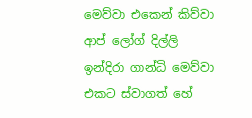මෙව්වා එකෙන් කිව්වා ආප් ලෝග් දිල්ලි ඉන්දිරා ගාන්ධි මෙව්වා එකට ස්වාගත් හේ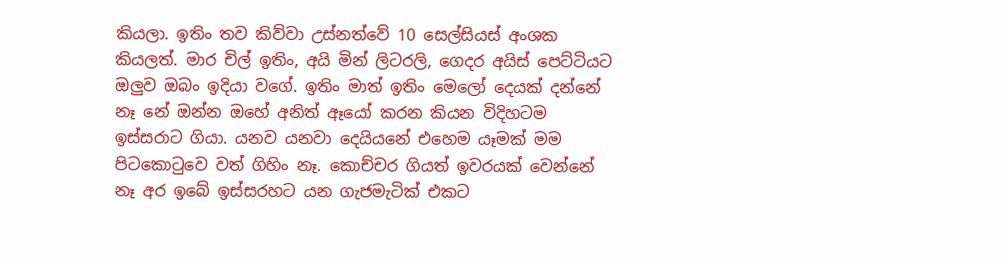කියලා. ඉතිං තව කිව්වා උස්නත්වේ 10 සෙල්සියස් අංශක කියලත්. මාර චිල් ඉතිං, අයි මින් ලිටරලි, ගෙදර අයිස් පෙට්ටියට ඔලුව ඔබං ඉදියා වගේ. ඉතිං මාත් ඉතිං මෙලෝ දෙයක් දන්නේ නෑ නේ ඔන්න ඔහේ අනිත් ඈයෝ කරන කියන විදිහටම ඉස්සරාට ගියා. යනව යනවා දෙයියනේ එහෙම යෑමක් මම පිටකොටුවෙ වත් ගිහිං නෑ. කොච්චර ගියත් ඉවරයක් වෙන්නේ නෑ අර ඉබේ ඉස්සරහට යන ගැජමැටික් එකට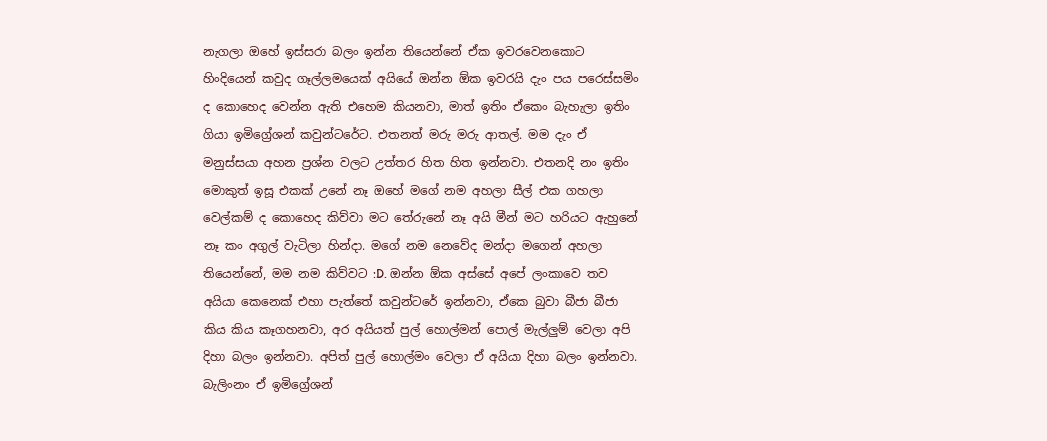නැගලා ඔහේ ඉස්සරා බලං ඉන්න තියෙන්නේ ඒක ඉවරවෙනකොට හිංදියෙන් කවුද ගෑල්ලමයෙක් අයියේ ඔන්න ඕක ඉවරයි දැං පය පරෙස්සමිං ද කොහෙද වෙන්න ඇති එහෙම කියනවා, මාත් ඉතිං ඒකෙං බැහැලා ඉතිං ගියා ඉමිග්‍රේශන් කවුන්ටරේට. එතනත් මරු මරු ආතල්. මම දැං ඒ මනුස්සයා අහන ප්‍රශ්න වලට උත්තර හිත හිත ඉන්නවා. එතනදි නං ඉතිං මොකුත් ඉසූ එකක් උනේ නෑ ඔහේ මගේ නම අහලා සීල් එක ගහලා වෙල්කම් ද කොහෙද කිව්වා මට තේරුනේ නෑ අයි මීන් මට හරියට ඇහුනේ නෑ කං අගුල් වැටිලා හින්දා. මගේ නම නෙවේද මන්දා මගෙන් අහලා තියෙන්නේ, මම නම කිව්වට :D. ඔන්න ඕක අස්සේ අපේ ලංකාවෙ තව අයියා කෙනෙක් එහා පැත්තේ කවුන්ටරේ ඉන්නවා, ඒකෙ බුවා බීජා බීජා කිය කිය කෑගහනවා, අර අයියත් පුල් හොල්මන් පොල් මැල්ලුම් වෙලා අපි දිහා බලං ඉන්නවා. අපිත් පුල් හොල්මං වෙලා ඒ අයියා දිහා බලං ඉන්නවා. බැලිංනං ඒ ඉමිග්‍රේශන්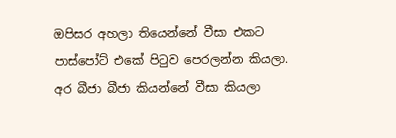ඔපිසර අහලා තියෙන්නේ වීසා එකට පාස්පෝට් එකේ පිටුව පෙරලන්න කියලා. අර බීජා බීජා කියන්නේ වීසා කියලා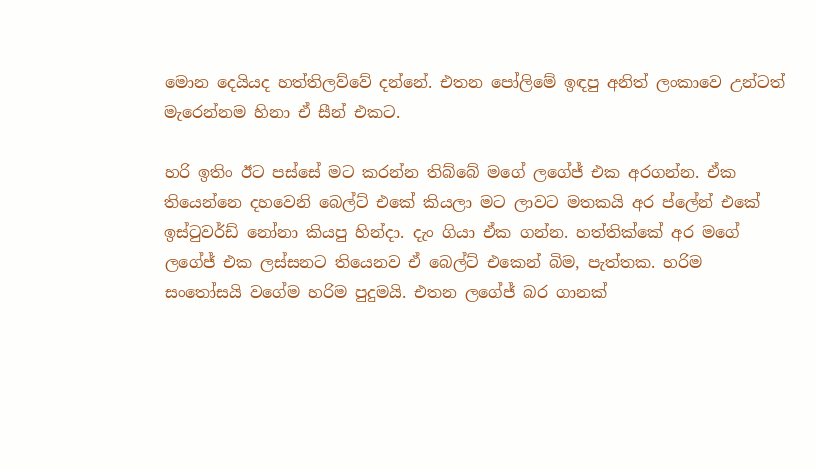මොන දෙයියද හත්තිලව්වේ දන්නේ. එතන පෝලිමේ ඉඳපු අනිත් ලංකාවෙ උන්ටත් මැරෙන්නම හිනා ඒ සීන් එකට.

හරි ඉතිං ඊට පස්සේ මට කරන්න තිබ්බේ මගේ ලගේජ් එක අරගන්න. ඒක තියෙන්නෙ දහවෙනි බෙල්ට් එකේ කියලා මට ලාවට මතකයි අර ප්ලේන් එකේ ඉස්ටුවර්ඩ් නෝනා කියපු හින්දා. දැං ගියා ඒක ගන්න. හත්තික්කේ අර මගේ ලගේජ් එක ලස්සනට තියෙනව ඒ බෙල්ට් එකෙන් බිම, පැත්තක. හරිම සංතෝසයි වගේම හරිම පුදුමයි. එතන ලගේජ් බර ගානක්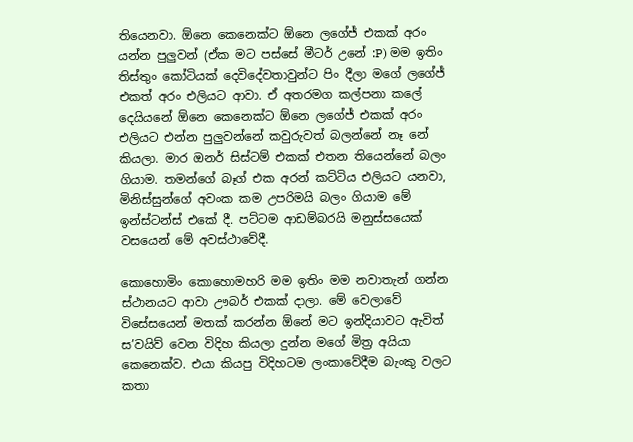තියෙනවා. ඕනෙ කෙනෙක්ට ඕනෙ ලගේජ් එකක් අරං යන්න පුලුවන් (ඒක මට පස්සේ මීටර් උනේ :P) මම ඉතිං තිස්තුං කෝටියක් දෙවිදේවතාවුන්ට පිං දීලා මගේ ලගේජ් එකත් අරං එලියට ආවා. ඒ අතරමග කල්පනා කලේ දෙයියනේ ඕනෙ කෙනෙක්ට ඕනෙ ලගේජ් එකක් අරං එලියට එන්න පුලුවන්නේ කවුරුවත් බලන්නේ නෑ නේ කියලා. මාර ඔනර් සිස්ටම් එකක් එතන තියෙන්නේ බලං ගියාම. තමන්ගේ බෑග් එක අරන් කට්ටිය එලියට යනවා, මිනිස්සුන්ගේ අවංක කම උපරිමයි බලං ගියාම මේ ඉන්ස්ටන්ස් එකේ දී. පට්ටම ආඩම්බරයි මනුස්සයෙක් වසයෙන් මේ අවස්ථාවේදී.

කොහොමිං කොහොමහරි මම ඉතිං මම නවාතැන් ගන්න ස්ථානයට ආවා ඌබර් එකක් දාලා. මේ වෙලාවේ විසේසයෙන් මතක් කරන්න ඕනේ මට ඉන්දියාවට ඇවිත් ස’වයිව් වෙන විදිහ කියලා දුන්න මගේ මිත්‍ර අයියා කෙනෙක්ව. එයා කියපු විදිහටම ලංකාවේදීම බැංකු වලට කතා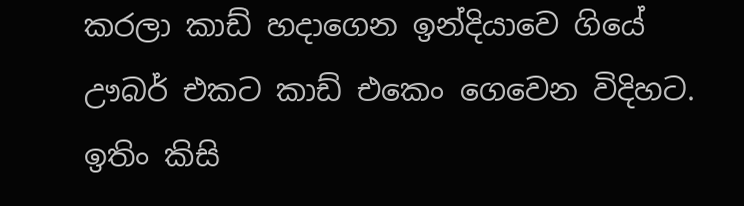කරලා කාඩ් හදාගෙන ඉන්දියාවෙ ගියේ ඌබර් එකට කාඩ් එකෙං ගෙවෙන විදිහට. ඉතිං කිසි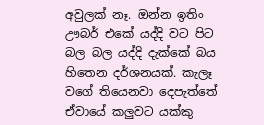අවුලක් නෑ. ඔන්න ඉතිං ඌබර් එකේ යද්දි වට පිට බල බල යද්දි දැක්කේ බය හිතෙන දර්ශනයක්. කැලෑ වගේ තියෙනවා දෙපැත්තේ ඒවායේ කලුවට යක්කු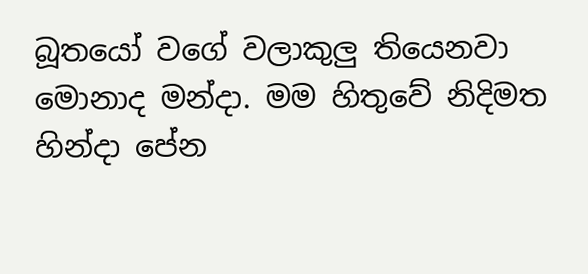බූතයෝ වගේ වලාකුලු තියෙනවා මොනාද මන්දා. මම හිතුවේ නිදිමත හින්දා පේන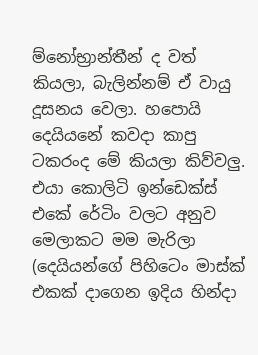ම්නෝභ්‍රාන්තීන් ද වත් කියලා, බැලින්නම් ඒ වායු දූසනය වෙලා. හපොයි දෙයියනේ කවදා කාපු ටකරංද මේ කියලා කිව්වලු. එයා කොලිටි ඉන්ඩෙක්ස් එකේ රේටිං වලට අනුව මෙලාකට මම මැරිලා (දෙයියන්ගේ පිහිටෙං මාස්ක් එකක් දාගෙන ඉදිය හින්දා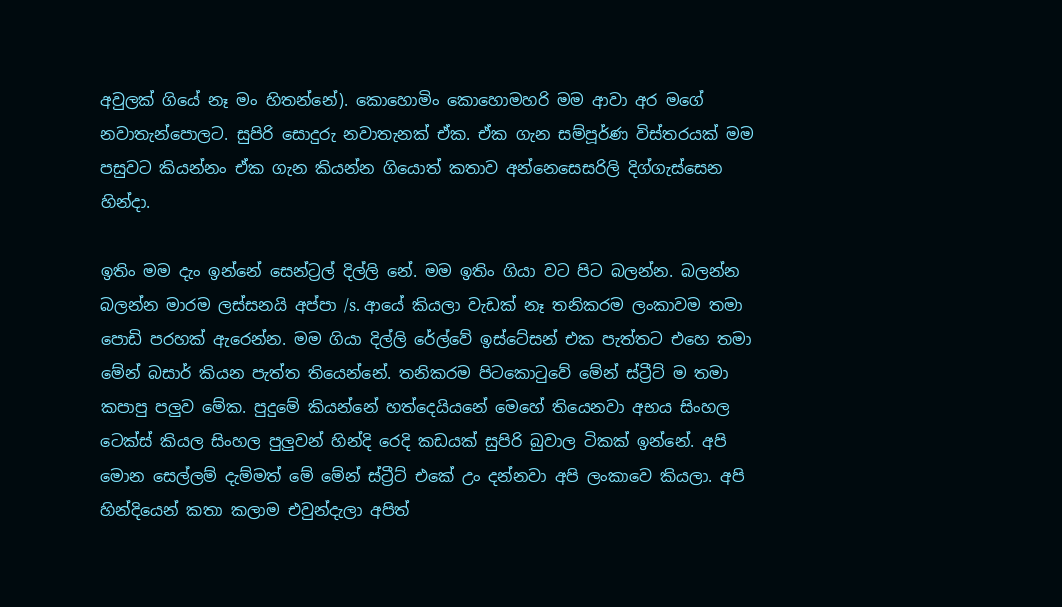අවුලක් ගියේ නෑ මං හිතන්නේ). කොහොමිං කොහොමහරි මම ආවා අර මගේ නවාතැන්පොලට. සුපිරි සොදුරු නවාතැනක් ඒක. ඒක ගැන සම්පූර්ණ විස්තරයක් මම පසුවට කියන්නං ඒක ගැන කියන්න ගියොත් කතාව අන්නෙසෙසරිලි දිග්ගැස්සෙන හින්දා.

ඉතිං මම දැං ඉන්නේ සෙන්ට්‍රල් දිල්ලි නේ. මම ඉතිං ගියා වට පිට බලන්න. බලන්න බලන්න මාරම ලස්සනයි අප්පා /s. ආයේ කියලා වැඩක් නෑ තනිකරම ලංකාවම තමා පොඩි පරහක් ඇරෙන්න. මම ගියා දිල්ලි රේල්වේ ඉස්ටේසන් එක පැත්තට එහෙ තමා මේන් බසාර් කියන පැත්ත තියෙන්නේ. තනිකරම පිටකොටුවේ මේන් ස්ට්‍රීට් ම තමා කපාපු පලුව මේක. පුදුමේ කියන්නේ හත්දෙයියනේ මෙහේ තියෙනවා අභය සිංහල ටෙක්ස් කියල සිංහල පුලුවන් හින්දි රෙදි කඩයක් සුපිරි බුවාල ටිකක් ඉන්නේ. අපි මොන සෙල්ලම් දැම්මත් මේ මේන් ස්ට්‍රීට් එකේ උං දන්නවා අපි ලංකාවෙ කියලා. අපි හින්දියෙන් කතා කලාම එවුන්දැලා අපිත්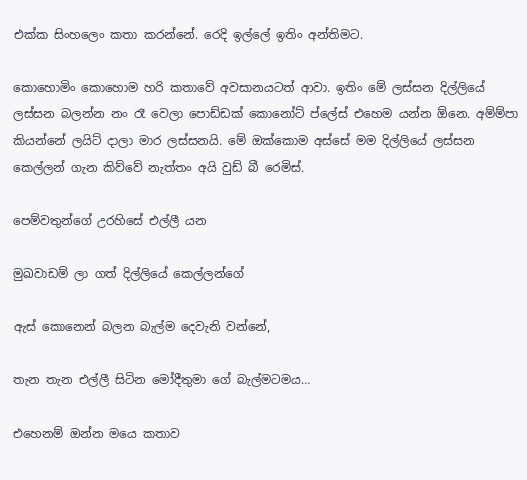එක්ක සිංහලෙං කතා කරන්නේ. රෙදි ඉල්ලේ ඉතිං අන්තිමට.

කොහොමිං කොහොම හරි කතාවේ අවසානයටත් ආවා. ඉතිං මේ ලස්සන දිල්ලියේ ලස්සන බලන්න නං රෑ වෙලා පොඩ්ඩක් කොනෝට් ප්ලේස් එහෙම යන්න ඕනෙ. අම්ම්පා කියන්නේ ලයිට් දාලා මාර ලස්සනයි. මේ ඔක්කොම අස්සේ මම දිල්ලියේ ලස්සන කෙල්ලන් ගැන කිව්වේ නැත්තං අයි වුඩ් බී රෙමිස්.

පෙම්වතුන්ගේ උරහිසේ එල්ලී යන

මුඛවාඩම් ලා ගත් දිල්ලියේ කෙල්ලන්ගේ

ඇස් කොනෙන් බලන බැල්ම දෙවැනි වන්නේ,

තැන තැන එල්ලී සිටින මෝදීතුමා ගේ බැල්මටමය…

එහෙනම් ඔන්න මයෙ කතාව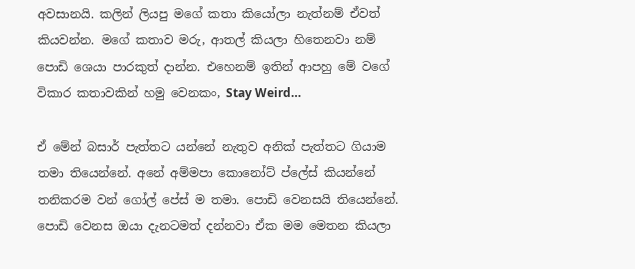අවසානයි. කලින් ලියපු මගේ කතා කියෝලා නැත්නම් ඒවත් කියවන්න. මගේ කතාව මරු, ආතල් කියලා හිතෙනවා නම් පොඩි ශෙයා පාරකුත් දාන්න. එහෙනම් ඉතින් ආපහු මේ වගේ විකාර කතාවකින් හමු වෙනකං, Stay Weird…

ඒ මේන් බසාර් පැත්තට යන්නේ නැතුව අනික් පැත්තට ගියාම තමා තියෙන්නේ. අනේ අම්මපා කොනෝට් ප්ලේස් කියන්නේ තනිකරම වන් ගෝල් පේස් ම තමා. පොඩි වෙනසයි තියෙන්නේ. පොඩි වෙනස ඔයා දැනටමත් දන්නවා ඒක මම මෙතන කියලා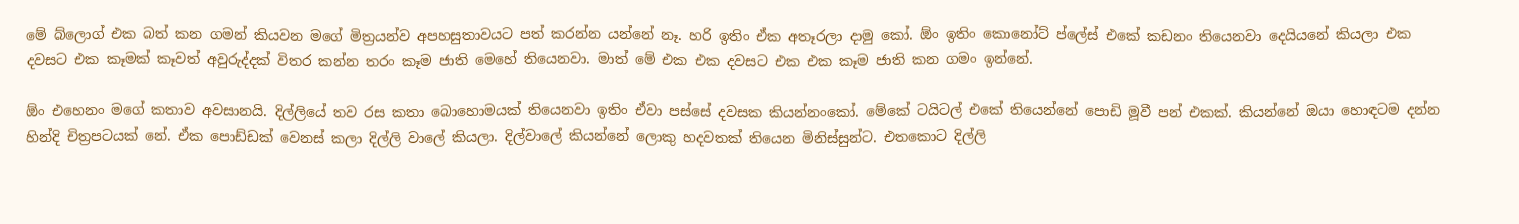මේ බ්ලොග් එක බත් කන ගමන් කියවන මගේ මිත්‍රයන්ව අපහසුතාවයට පත් කරන්න යන්නේ නෑ. හරි ඉතිං ඒක අතෑරලා දාමු කෝ. ඕං ඉතිං කොනෝට් ප්ලේස් එකේ කඩනං තියෙනවා දෙයියනේ කියලා එක දවසට එක කෑමක් කෑවත් අවුරුද්දක් විතර කන්න තරං කෑම ජාති මෙහේ තියෙනවා. මාත් මේ එක එක දවසට එක එක කෑම ජාති කන ගමං ඉන්නේ.

ඕං එහෙනං මගේ කතාව අවසානයි. දිල්ලියේ තව රස කතා බොහොමයක් තියෙනවා ඉතිං ඒවා පස්සේ දවසක කියන්නංකෝ. මේකේ ටයිටල් එකේ තියෙන්නේ පොඩි මූවී පන් එකක්. කියන්නේ ඔයා හොඳටම දන්න හින්දි චිත්‍රපටයක් නේ. ඒක පොඩ්ඩක් වෙනස් කලා දිල්ලි වාලේ කියලා. දිල්වාලේ කියන්නේ ලොකු හදවතක් තියෙන මිනිස්සුන්ට. එතකොට දිල්ලි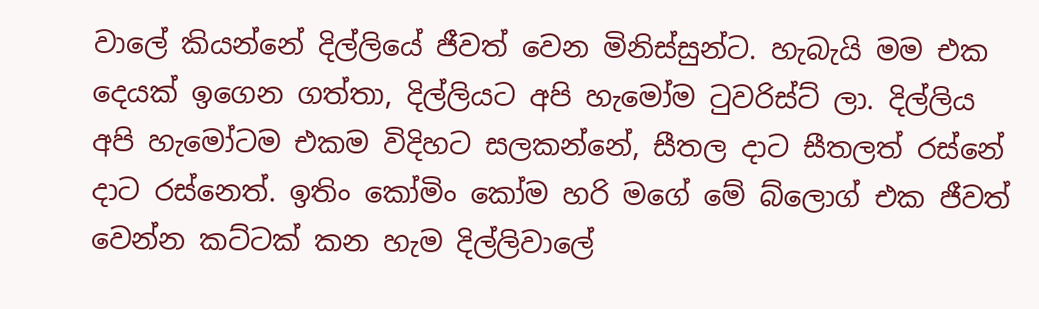වාලේ කියන්නේ දිල්ලියේ ජීවත් වෙන මිනිස්සුන්ට. හැබැයි මම එක දෙයක් ඉගෙන ගත්තා, දිල්ලියට අපි හැමෝම ටුවරිස්ට් ලා. දිල්ලිය අපි හැමෝටම එකම විදිහට සලකන්නේ, සීතල දාට සීතලත් රස්නේ දාට රස්නෙත්. ඉතිං කෝමිං කෝම හරි මගේ මේ බ්ලොග් එක ජීවත් වෙන්න කට්ටක් කන හැම දිල්ලිවාලේ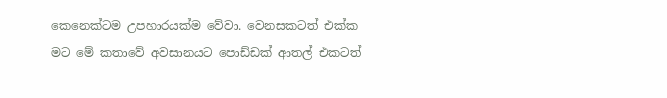කෙනෙක්ටම උපහාරයක්ම වේවා. වෙනසකටත් එක්ක මට මේ කතාවේ අවසානයට පොඩ්ඩක් ආතල් එකටත්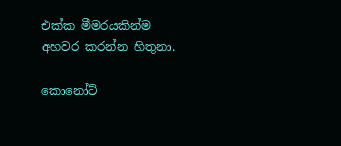එක්ක මීමරයකින්ම අහවර කරන්න හිතුනා.

කොනෝට්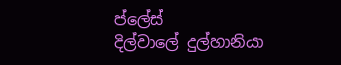ප්ලේස්
දිල්වාලේ දුල්හානියා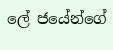ලේ ජයේන්ගේ